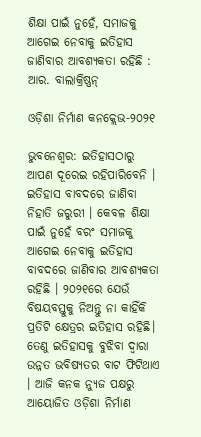ଶିକ୍ଷା ପାଇଁ ନୁହେଁ, ସମାଜକୁ ଆଗେଇ ନେବାକୁ ଇତିହାସ ଜାଣିବାର ଆବଶ୍ୟକତା ରହିଛି : ଆର. ବାଲାକ୍ରିଷ୍ଣନ୍

ଓଡ଼ିଶା ନିର୍ମାଣ କନକ୍ଲେଭ-୨୦୨୧

ଭୁବନେଶ୍ବର: ଇତିହାସଠାରୁ ଆପଣ ଦୂରେଇ ରହିପାରିବେନି । ଇତିହାସ ବାବଦରେ ଜାଣିବା ନିହାତି ଜରୁରୀ । କେବଳ ଶିକ୍ଷା ପାଇଁ ନୁହେଁ ବରଂ ସମାଜକୁ ଆଗେଇ ନେବାକୁ ଇତିହାସ ବାବଦରେ ଜାଣିବାର ଆବଶ୍ୟକତା ରହିଛି । ୨୦୨୧ରେ ଯେଉଁ ବିଷୟବସ୍ତୁକୁ ନିଅନ୍ତୁ ନା କାହିଁକି ପ୍ରତିଟି କ୍ଷେତ୍ରର ଇତିହାସ ରହିଛି। ତେଣୁ ଇତିହାସକୁ ବୁଝିବା ଦ୍ୱାରା ଉନ୍ନତ ଭବିଷ୍ୟତର ବାଟ ଫିଟିଥାଏ । ଆଜି କନକ ନ୍ୟୁଜ ପକ୍ଷରୁ ଆୟୋଜିତ ଓଡ଼ିଶା ନିର୍ମାଣ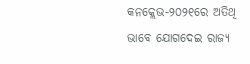କନକ୍ଲେଭ-୨୦୨୧ରେ ଅତିଥି ଭାବେ ଯୋଗଦେଇ ରାଜ୍ୟ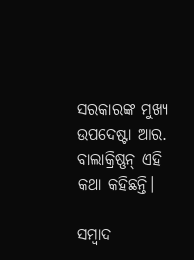ସରକାରଙ୍କ ମୁଖ୍ୟ ଉପଦେଷ୍ଟା ଆର. ବାଲାକ୍ରିଷ୍ଣନ୍ ଏହି କଥା କହିଛନ୍ତି।

ସମ୍ବାଦ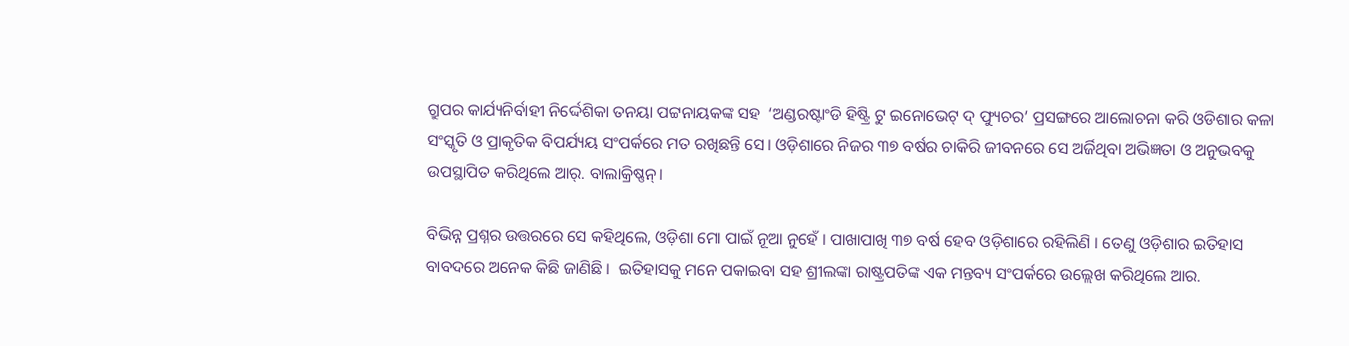ଗ୍ରୁପର କାର୍ଯ୍ୟନିର୍ବାହୀ ନିର୍ଦ୍ଦେଶିକା ତନୟା ପଟ୍ଟନାୟକଙ୍କ ସହ  ‘ଅଣ୍ଡରଷ୍ଟାଂଡି ହିଷ୍ଟ୍ରି ଟୁ ଇନୋଭେଟ୍ ଦ୍ ଫ୍ୟୁଚର’ ପ୍ରସଙ୍ଗରେ ଆଲୋଚନା କରି ଓଡିଶାର କଳା ସଂସ୍କୃତି ଓ ପ୍ରାକୃତିକ ବିପର୍ଯ୍ୟୟ ସଂପର୍କରେ ମତ ରଖିଛନ୍ତି ସେ। ଓଡ଼ିଶାରେ ନିଜର ୩୭ ବର୍ଷର ଚାକିରି ଜୀବନରେ ସେ ଅର୍ଜିଥିବା ଅଭିଜ୍ଞତା ଓ ଅନୁଭବକୁ ଉପସ୍ଥାପିତ କରିଥିଲେ ଆର୍. ବାଲାକ୍ରିଷ୍ଣନ୍।

ବିଭିନ୍ନ ପ୍ରଶ୍ନର ଉତ୍ତରରେ ସେ କହିଥିଲେ, ଓଡ଼ିଶା ମୋ ପାଇଁ ନୂଆ ନୁହେଁ । ପାଖାପାଖି ୩୭ ବର୍ଷ ହେବ ଓଡ଼ିଶାରେ ରହିଲିଣି । ତେଣୁ ଓଡ଼ିଶାର ଇତିହାସ ବାବଦରେ ଅନେକ କିଛି ଜାଣିଛି ।  ଇତିହାସକୁ ମନେ ପକାଇବା ସହ ଶ୍ରୀଲଙ୍କା ରାଷ୍ଟ୍ରପତିଙ୍କ ଏକ ମନ୍ତବ୍ୟ ସଂପର୍କରେ ଉଲ୍ଲେଖ କରିଥିଲେ ଆର.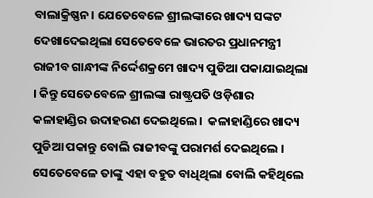ବାଲାକ୍ରିଷ୍ଣନ। ଯେତେବେଳେ ଶ୍ରୀଲଙ୍କାରେ ଖାଦ୍ୟ ସଙ୍କଟ ଦେଖାଦେଇଥିଲା ସେତେବେଳେ ଭାରତର ପ୍ରଧାନମନ୍ତ୍ରୀ ରାଜୀବ ଗାନ୍ଧୀଙ୍କ ନିର୍ଦ୍ଦେଶକ୍ରମେ ଖାଦ୍ୟ ପୁଡିଆ ପକାଯାଇଥିଲା । କିନ୍ତୁ ସେତେବେଳେ ଶ୍ରୀଲଙ୍କା ରାଷ୍ଟ୍ରପତି ଓଡ଼ିଶାର କଳାହାଣ୍ଡିର ଉଦାହରଣ ଦେଇଥିଲେ ।  କଳାହାଣ୍ଡିରେ ଖାଦ୍ୟ ପୁଡିଆ ପକାନ୍ତୁ ବୋଲି ରାଜୀବଙ୍କୁ ପରାମର୍ଶ ଦେଇଥିଲେ । ସେତେବେଳେ ତାଙ୍କୁ ଏହା ବହୁତ ବାଧିଥିଲା ବୋଲି କହିଥିଲେ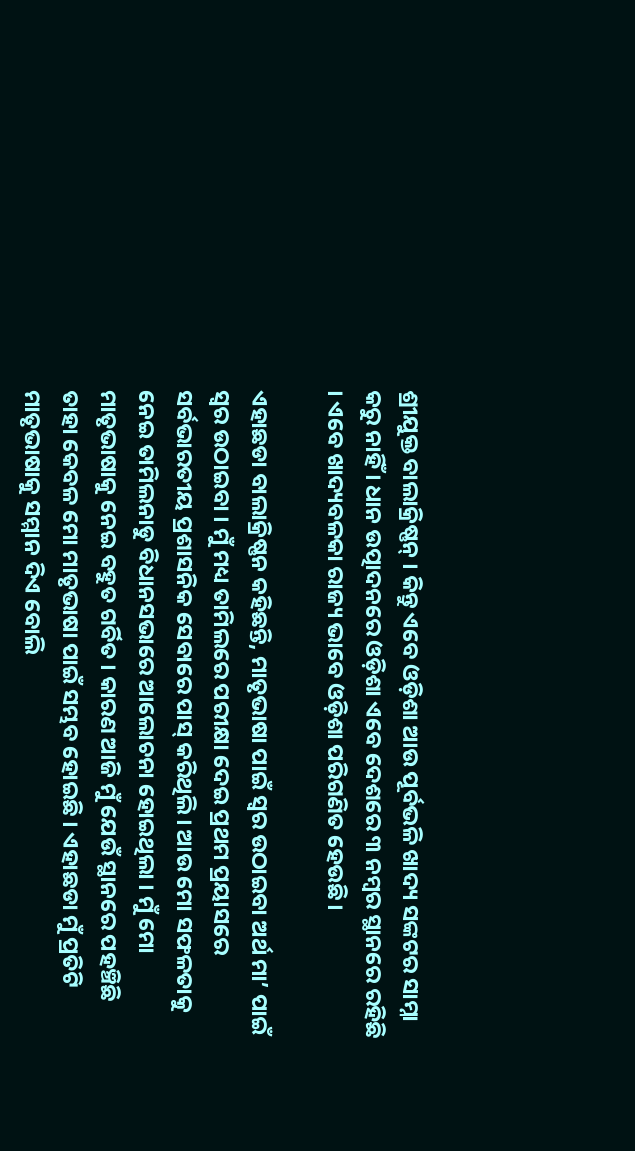ଶ୍ରୀଯୁକ୍ତ ବାଲାକ୍ରିଷ୍ଣନ୍ । କିନ୍ତୁ ଏବେ ଓଡ଼ିଶା ଆଉ ପୂର୍ବଭଳି ଖାଦ୍ୟ ସଙ୍କଟର ସାମ୍ନା କରୁ ନାହିଁ । ଧାନ ଉତ୍ପାଦନରେ ଓଡ଼ିଶା ଏବେ ଦେଶରେ ୩ ନମ୍ବର ସ୍ଥାନରେ ରହିଛି । ଏବେ ଖାଦ୍ୟବଳକା ରାଜ୍ୟ ଭାବେ ଓଡ଼ିଶା ପରିଗଣିତ ହେଉଛି।

ଏହାଛଡା ବାଲାକ୍ରିଷ୍ଣନ କହିଛନ୍ତି, ମାତୃଭାଷା ପାଇଁ ସ୍ୱର ଉଠାଇବା ଅର୍ଥ ମା’ ପାଇଁ ସ୍ୱର ଉଠାଇବା । ମୁଁ ମଧ୍ୟ ତାମିଲରେ ପରୀକ୍ଷା ଦେଇ ପ୍ରଥମ ପ୍ରୟାସରେ ସର୍ବଭାରତୀୟ ପ୍ରଶାସନିକ ସେବାରେ ପାସ୍ କରିଥିଲି । ଆଉ ମୋ ସଫଳତାକୁ ନେଇ ତାମିଲନାଡୁ ବିଧାନସଭାରେ ଆଲୋଚନା ହୋଇଥିଲା । ମୁଁ ମୋ ମାତୃଭାଷାକୁ ନେଇ ବହୁତ ଗର୍ବିତ । କାରଣ ଆଜି ମୁଁ ଯେଉଁ ସ୍ଥାନରେ ପହଞ୍ଚିଛି ତାହା କେବଳ ମୋ ମାତୃଭାଷା ପାଇଁ ସମ୍ଭବ ହୋଇଛି । ଏହାଛଡା ମୁଁ ପ୍ରତିଟି ମାତୃଭାଷାକୁ ସମ୍ମାନ ଦିଏ ବୋଲି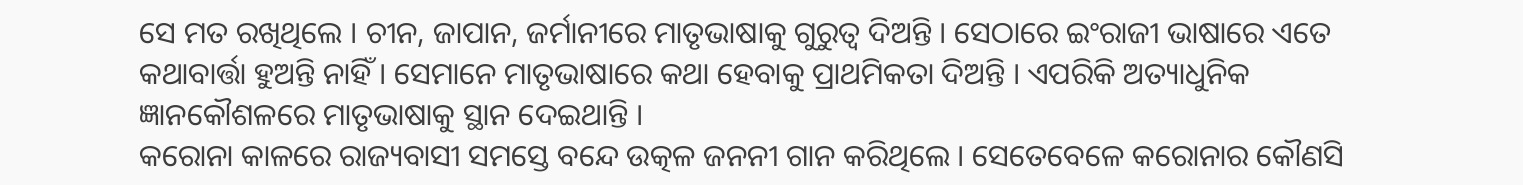ସେ ମତ ରଖିଥିଲେ । ଚୀନ, ଜାପାନ, ଜର୍ମାନୀରେ ମାତୃଭାଷାକୁ ଗୁରୁତ୍ୱ ଦିଅନ୍ତି । ସେଠାରେ ଇଂରାଜୀ ଭାଷାରେ ଏତେ କଥାବାର୍ତ୍ତା ହୁଅନ୍ତି ନାହିଁ । ସେମାନେ ମାତୃଭାଷାରେ କଥା ହେବାକୁ ପ୍ରାଥମିକତା ଦିଅନ୍ତି । ଏପରିକି ଅତ୍ୟାଧୁନିକ ଜ୍ଞାନକୌଶଳରେ ମାତୃଭାଷାକୁ ସ୍ଥାନ ଦେଇଥାନ୍ତି ।
କରୋନା କାଳରେ ରାଜ୍ୟବାସୀ ସମସ୍ତେ ବନ୍ଦେ ଉତ୍କଳ ଜନନୀ ଗାନ କରିଥିଲେ । ସେତେବେଳେ କରୋନାର କୌଣସି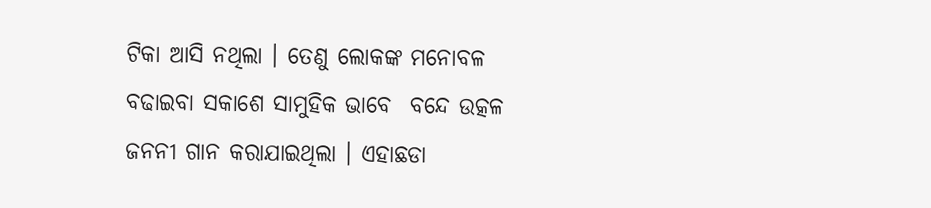ଟିକା ଆସି ନଥିଲା । ତେଣୁ ଲୋକଙ୍କ ମନୋବଳ ବଢାଇବା ସକାଶେ ସାମୁହିକ ଭାବ‌େ  ବନ୍ଦେ ଉତ୍କଳ ଜନନୀ ଗାନ କରାଯାଇଥିଲା । ଏହାଛଡା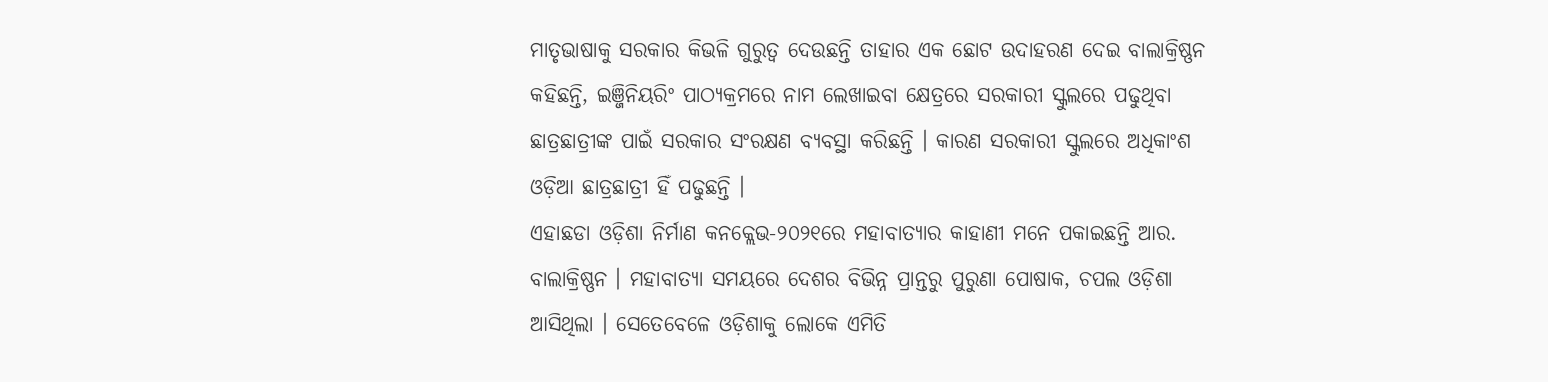ମାତୃଭାଷାକୁ ସରକାର କିଭଳି ଗୁରୁତ୍ୱ ଦେଉଛନ୍ତି ତାହାର ଏକ ଛୋଟ ଉଦାହରଣ ଦେଇ ବାଲାକ୍ରିଷ୍ଣନ କହିଛନ୍ତି, ଇଞ୍ଜିନିୟରିଂ ପାଠ୍ୟକ୍ରମରେ ନାମ ଲେଖାଇବା କ୍ଷେତ୍ରରେ ସରକାରୀ ସ୍କୁଲରେ ପଢୁଥିବା ଛାତ୍ରଛାତ୍ରୀଙ୍କ ପାଇଁ ସରକାର ସଂରକ୍ଷଣ ବ୍ୟବସ୍ଥା କରିଛନ୍ତି । କାରଣ ସରକାରୀ ସ୍କୁଲରେ ଅଧିକାଂଶ ଓଡ଼ିଆ ଛାତ୍ରଛାତ୍ରୀ ହିଁ ପଢୁଛନ୍ତି ।
ଏହାଛଡା ଓଡ଼ିଶା ନିର୍ମାଣ କନକ୍ଲେଭ-୨୦୨୧ରେ ମହାବାତ୍ୟାର କାହାଣୀ ମନେ ପକାଇଛନ୍ତି ଆର. ବାଲାକ୍ରିଷ୍ଣନ । ମହାବାତ୍ୟା ସମୟରେ ଦେଶର ବିଭିନ୍ନ ପ୍ରାନ୍ତରୁ ପୁରୁଣା ପୋଷାକ, ଚପଲ ଓଡ଼ିଶା ଆସିଥିଲା । ସେତେବେଳେ ଓଡ଼ିଶାକୁ ଲୋକେ ଏମିତି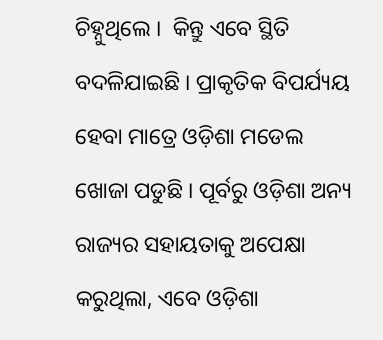ଚିହ୍ନୁଥିଲେ ।  କିନ୍ତୁ ଏବେ ସ୍ଥିତି ବଦଳିଯାଇଛି । ପ୍ରାକୃତିକ ବିପର୍ଯ୍ୟୟ ହେବା ମାତ୍ରେ ଓଡ଼ିଶା ମଡେଲ ଖୋଜା ପଡୁଛି । ପୂର୍ବରୁ ଓଡ଼ିଶା ଅନ୍ୟ ରାଜ୍ୟର ସହାୟତାକୁ ଅପେକ୍ଷା କରୁଥିଲା, ଏବେ ଓଡ଼ିଶା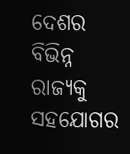ଦେଶର ବିଭିନ୍ନ ରାଜ୍ୟକୁ ସହଯୋଗର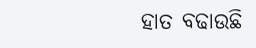ହାତ ବଢାଉଛି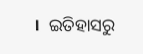।  ଇତିହାସରୁ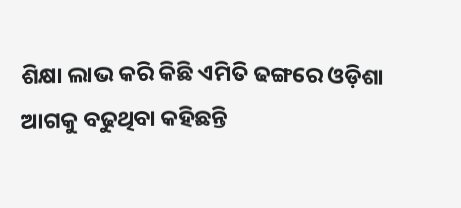ଶିକ୍ଷା ଲାଭ କରି କିଛି ଏମିତି ଢଙ୍ଗରେ ଓଡ଼ିଶା ଆଗକୁ ବଢୁଥିବା କହିଛନ୍ତି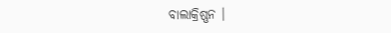ବାଲାକ୍ରିଷ୍ଣନ ।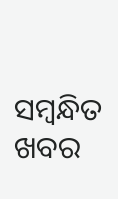ସମ୍ବନ୍ଧିତ ଖବର